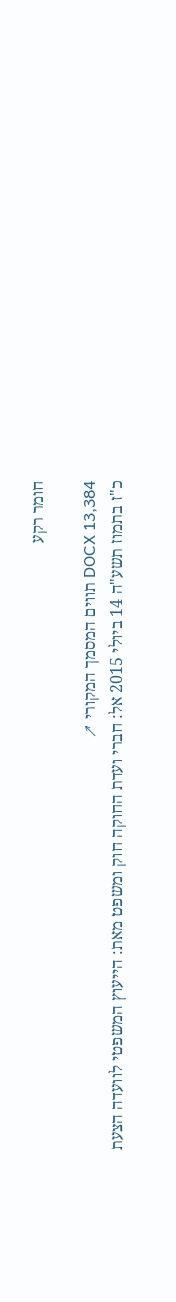חומר רקע

DOCX 13,384 תווים המסמך המקורי ↗
כ"ז בתמוז תשע"ה 14 ביולי 2015 אל: חברי ועדת החוקה חוק ומשפט מאת: הייעוץ המשפטי לוועדה הצעת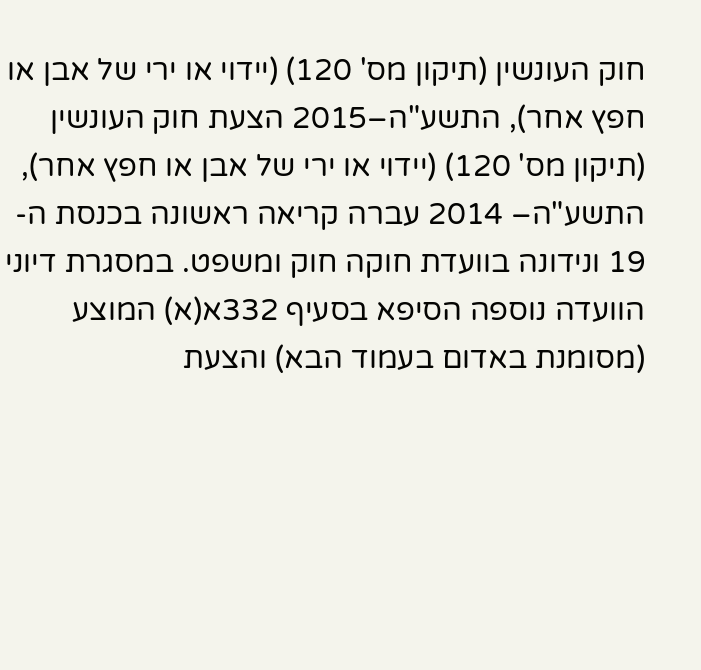חוק העונשין (תיקון מס' 120) (יידוי או ירי של אבן או חפץ אחר), התשע"ה–2015 הצעת חוק העונשין (תיקון מס' 120) (יידוי או ירי של אבן או חפץ אחר), התשע"ה– 2014 עברה קריאה ראשונה בכנסת ה- 19 ונידונה בוועדת חוקה חוק ומשפט. במסגרת דיוני הוועדה נוספה הסיפא בסעיף 332א(א) המוצע (מסומנת באדום בעמוד הבא) והצעת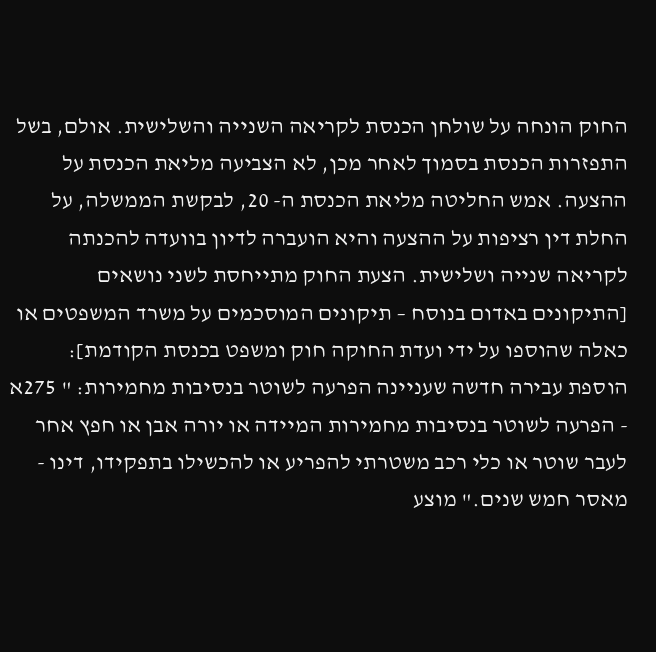החוק הונחה על שולחן הכנסת לקריאה השנייה והשלישית. אולם, בשל התפזרות הכנסת בסמוך לאחר מכן, לא הצביעה מליאת הכנסת על ההצעה. אמש החליטה מליאת הכנסת ה- 20, לבקשת הממשלה, על החלת דין רציפות על ההצעה והיא הועברה לדיון בוועדה להכנתה לקריאה שנייה ושלישית. הצעת החוק מתייחסת לשני נושאים [התיקונים באדום בנוסח – תיקונים המוסכמים על משרד המשפטים או כאלה שהוספו על ידי ועדת החוקה חוק ומשפט בכנסת הקודמת]: הוספת עבירה חדשה שעניינה הפרעה לשוטר בנסיבות מחמירות: " 275א - הפרעה לשוטר בנסיבות מחמירות המיידה או יורה אבן או חפץ אחר לעבר שוטר או כלי רכב משטרתי להפריע או להכשילו בתפקידו, דינו - מאסר חמש שנים." מוצע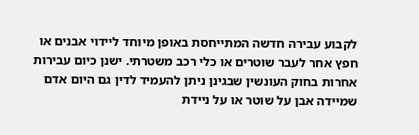לקבוע עבירה חדשה המתייחסת באופן מיוחד ליידוי אבנים או חפץ אחר לעבר שוטרים או כלי רכב משטרתי. ישנן כיום עבירות אחרות בחוק העונשין שבגינן ניתן להעמיד לדין גם היום אדם שמיידה אבן על שוטר או על ניידת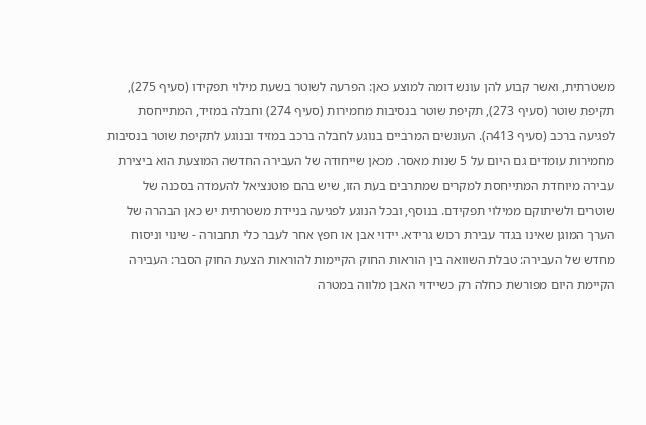משטרתית, ואשר קבוע להן עונש דומה למוצע כאן: הפרעה לשוטר בשעת מילוי תפקידו (סעיף 275), תקיפת שוטר (סעיף 273), תקיפת שוטר בנסיבות מחמירות (סעיף 274) וחבלה במזיד, המתייחסת לפגיעה ברכב (סעיף 413ה). העונשים המרביים בנוגע לחבלה ברכב במזיד ובנוגע לתקיפת שוטר בנסיבות מחמירות עומדים גם היום על 5 שנות מאסר. מכאן שייחודה של העבירה החדשה המוצעת הוא ביצירת עבירה מיוחדת המתייחסת למקרים שמתרבים בעת הזו, שיש בהם פוטנציאל להעמדה בסכנה של שוטרים ולשיתוקם ממילוי תפקידם. בנוסף, ובכל הנוגע לפגיעה בניידת משטרתית יש כאן הבהרה של הערך המוגן שאינו בגדר עבירת רכוש גרידא. יידוי אבן או חפץ אחר לעבר כלי תחבורה - שינוי וניסוח מחדש של העבירה: טבלת השוואה בין הוראות החוק הקיימות להוראות הצעת החוק הסבר: העבירה הקיימת היום מפורשת כחלה רק כשיידוי האבן מלווה במטרה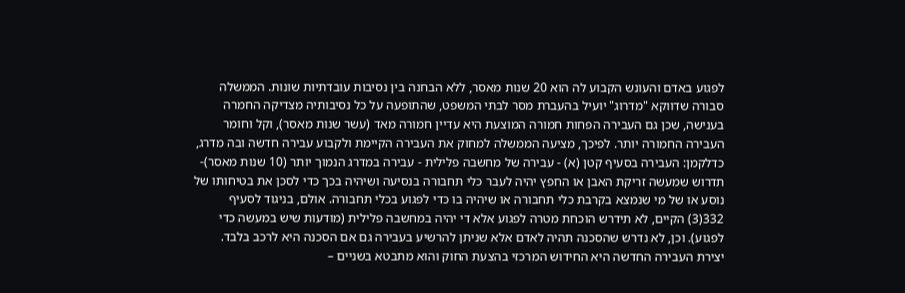לפגוע באדם והעונש הקבוע לה הוא 20 שנות מאסר, ללא הבחנה בין נסיבות עובדתיות שונות. הממשלה סבורה שדווקא "מדרוג" יועיל בהעברת מסר לבתי המשפט, שהתופעה על כל נסיבותיה מצדיקה החמרה בענישה, שכן גם העבירה הפחות חמורה המוצעת היא עדיין חמורה מאד (עשר שנות מאסר), וקל וחומר העבירה החמורה יותר. לפיכך, מציעה הממשלה למחוק את העבירה הקיימת ולקבוע עבירה חדשה ובה מדרג, כדלקמן: העבירה בסעיף קטן (א) - עבירה של מחשבה פלילית - עבירה במדרג הנמוך יותר (10 שנות מאסר)- תדרוש שמעשה זריקת האבן או החפץ יהיה לעבר כלי תחבורה בנסיעה ושיהיה בכך כדי לסכן את בטיחותו של נוסע או של מי שנמצא בקרבת כלי תחבורה או שיהיה בו כדי לפגוע בכלי תחבורה. אולם, בניגוד לסעיף 332(3) הקיים, לא תידרש הוכחת מטרה לפגוע אלא די יהיה במחשבה פלילית (מודעות שיש במעשה כדי לפגוע). וכן, לא נדרש שהסכנה תהיה לאדם אלא שניתן להרשיע בעבירה גם אם הסכנה היא לרכב בלבד. יצירת העבירה החדשה היא החידוש המרכזי בהצעת החוק והוא מתבטא בשניים –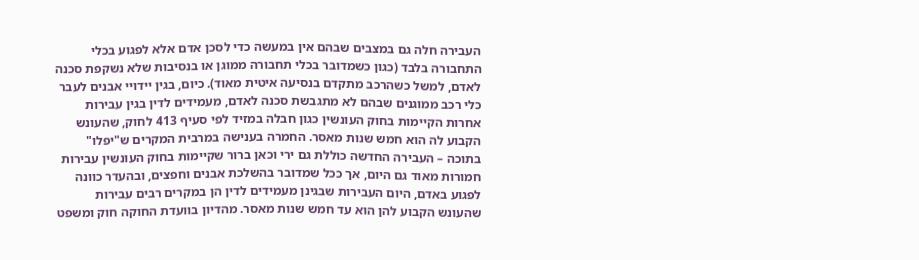העבירה חלה גם במצבים שבהם אין במעשה כדי לסכן אדם אלא לפגוע בכלי התחבורה בלבד (כגון כשמדובר בכלי תחבורה ממוגן או בנסיבות שלא נשקפת סכנה לאדם, למשל כשהרכב מתקדם בנסיעה איטית מאוד). כיום, בגין יידויי אבנים לעבר כלי רכב ממוגנים שבהם לא מתגבשת סכנה לאדם, מעמידים לדין בגין עבירות אחרות הקיימות בחוק העונשין כגון חבלה במזיד לפי סעיף 413 לחוק, שהעונש הקבוע לה הוא חמש שנות מאסר. החמרה בענישה במרבית המקרים ש"יפלו" בתוכה – העבירה החדשה כוללת גם ירי וכאן ברור שקיימות בחוק העונשין עבירות חמורות מאוד גם היום, אך ככל שמדובר בהשלכת אבנים וחפצים, ובהעדר כוונה לפגוע באדם, היום העבירות שבגינן מעמידים לדין הן במקרים רבים עבירות שהעונש הקבוע להן הוא עד חמש שנות מאסר. מהדיון בוועדת החוקה חוק ומשפט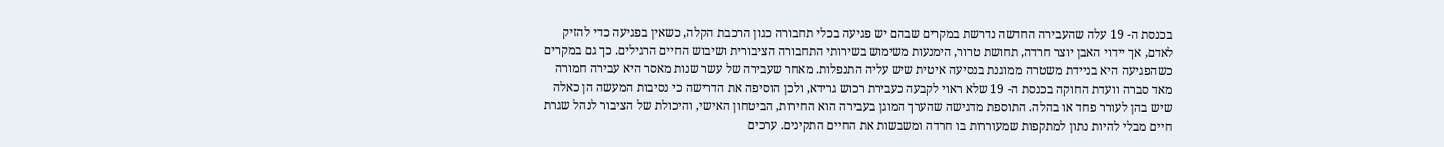בכנסת ה- 19 עלה שהעבירה החדשה נדרשת במקרים שבהם יש פגיעה בכלי תחבורה כגון הרכבת הקלה, כשאין בפגיעה כדי להזיק לאדם, אך יידוי האבן יוצר חרדה, תחושת טרור, הימנעות משימוש בשירותי התחבורה הציבורית ושיבוש החיים הרגילים. כך גם במקרים כשהפגיעה היא בניידת משטרה ממוגנת בנסיעה איטית שיש עליה התנפלות. מאחר שעבירה של עשר שנות מאסר היא עבירה חמורה מאד סברה וועדת החוקה בכנסת ה- 19 שלא ראוי לקבעה כעבירת רכוש גרידא, ולכן הוסיפה את הדרישה כי נסיבות המעשה הן כאלה שיש בהן לעורר פחד או בהלה. התוספת מדגישה שהערך המוגן בעבירה הוא החירות, הביטחון האישי, והיכולת של הציבור לנהל שגרת חיים מבלי להיות נתון למתקפות שמעוררות בו חרדה ומשבשות את החיים התקינים. ערכים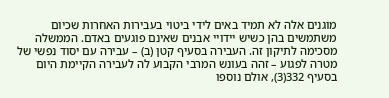מוגנים אלה לא תמיד באים לידי ביטוי בעבירות האחרות שכיום משתמשים בהן כשיש יידויי אבנים שאינם פוגעים באדם. הממשלה מסכימה לתיקון זה. העבירה בסעיף קטן (ב) – עבירה עם יסוד נפשי של מטרה לפגוע – זהה בעונש המרבי הקבוע לה לעבירה הקיימת היום בסעיף 332(3), אולם נוספו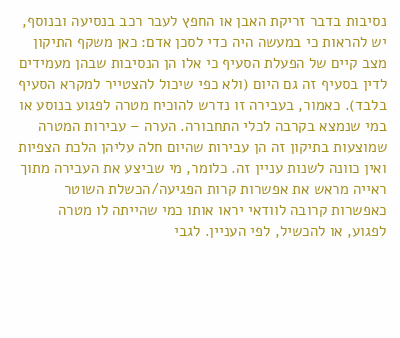נסיבות בדבר זריקת האבן או החפץ לעבר רכב בנסיעה ובנוסף, יש להראות כי במעשה היה כדי לסכן אדם: כאן משקף התיקון מצב קיים של הפעלת הסעיף כי אלו הן הנסיבות שבהן מעמידים לדין בסעיף זה גם היום (ולא כפי שיכול להצטייר למקרא הסעיף בלבד). כאמור, בעבירה זו נדרש להוכיח מטרה לפגוע בנוסע או במי שנמצא בקרבה לכלי התחבורה. הערה – עבירות המטרה שמוצעות בתיקון זה הן עבירות שהיום חלה עליהן הלכת הצפיות ואין כוונה לשנות עניין זה. כלומר, מי שביצע את העבירה מתוך ראייה מראש את אפשרות קרות הפגיעה/הכשלת השוטר כאפשרות קרובה לוודאי יראו אותו כמי שהייתה לו מטרה לפגוע, או להכשיל, לפי העניין. לגבי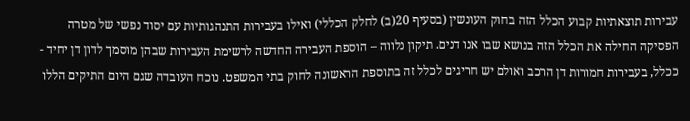עבירות תוצאתיות קבוע הכלל הזה בחוק העונשין (בסעיף 20(ב) לחלק הכללי) ואילו בעבירות התנהגותיות עם יסוד נפשי של מטרה הפסיקה החילה את הכלל הזה בנושא שבו אנו דנים. תיקון נלווה – הוספת העבירה החדשה לרשימת העבירות שבהן מוסמך לדון דן יחיד - ככלל, בעבירות חמורות דן הרכב ואולם יש חריגים לכלל זה בתוספת הראשונה לחוק בתי המשפט. נוכח העובדה שגם היום התיקים הללו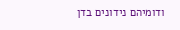ודומיהם נידונים בדן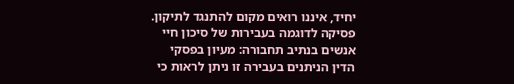יחיד, איננו רואים מקום להתנגד לתיקון. פסיקה לדוגמה בעבירות של סיכון חיי אנשים בנתיב תחבורה: מעיון בפסקי הדין הניתנים בעבירה זו ניתן לראות כי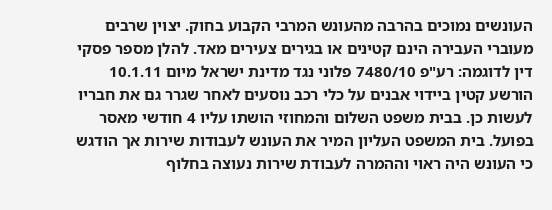העונשים נמוכים בהרבה מהעונש המרבי הקבוע בחוק. יצוין שרבים מעוברי העבירה הינם קטינים או בגירים צעירים מאד. להלן מספר פסקי דין לדוגמה: רע"פ 7480/10 פלוני נגד מדינת ישראל מיום 10.1.11 הורשע קטין ביידוי אבנים על כלי רכב נוסעים לאחר שגרר גם את חבריו לעשות כן. בבית משפט השלום והמחוזי הושתו עליו 4 חודשי מאסר בפועל. בית המשפט העליון המיר את העונש לעבודות שירות אך הודגש כי העונש היה ראוי וההמרה לעבודת שירות נעוצה בחלוף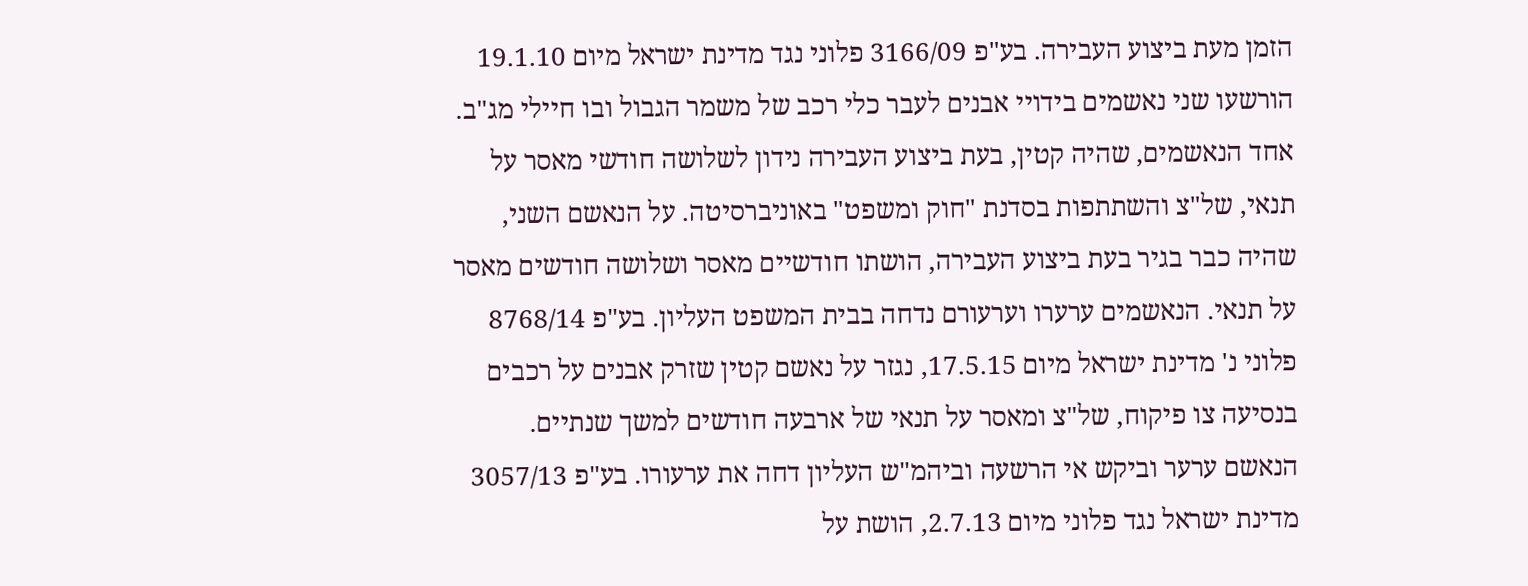הזמן מעת ביצוע העבירה. בע"פ 3166/09 פלוני נגד מדינת ישראל מיום 19.1.10 הורשעו שני נאשמים בידויי אבנים לעבר כלי רכב של משמר הגבול ובו חיילי מג"ב. אחד הנאשמים, שהיה קטין, בעת ביצוע העבירה נידון לשלושה חודשי מאסר על תנאי, של"צ והשתתפות בסדנת "חוק ומשפט" באוניברסיטה. על הנאשם השני, שהיה כבר בגיר בעת ביצוע העבירה, הושתו חודשיים מאסר ושלושה חודשים מאסר על תנאי. הנאשמים ערערו וערעורם נדחה בבית המשפט העליון. בע"פ 8768/14 פלוני נ' מדינת ישראל מיום 17.5.15, נגזר על נאשם קטין שזרק אבנים על רכבים בנסיעה צו פיקוח, של"צ ומאסר על תנאי של ארבעה חודשים למשך שנתיים. הנאשם ערער וביקש אי הרשעה וביהמ"ש העליון דחה את ערעורו. בע"פ 3057/13 מדינת ישראל נגד פלוני מיום 2.7.13, הושת על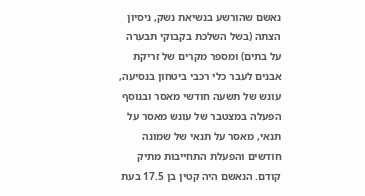נאשם שהורשע בנשיאת נשק, ניסיון הצתה (בשל השלכת בקבוקי תבערה על בתים) ומספר מקרים של זריקת אבנים לעבר כלי רכבי ביטחון בנסיעה, עונש של תשעה חודשי מאסר ובנוסף הפעלה במצטבר של עונש מאסר על תנאי, מאסר על תנאי של שמונה חודשים והפעלת התחייבות מתיק קודם. הנאשם היה קטין בן 17.5 בעת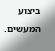ביצוע המעשים.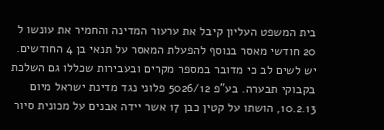בית המשפט העליון קיבל את ערעור המדינה והחמיר את עונשו ל 20 חודשי מאסר בנוסף להפעלת המאסר על תנאי בן 4 החודשים. יש לשים לב כי מדובר במספר מקרים ובעבירות שכללו גם השלכת בקבוקי תבערה. בע"פ 5026/12 פלוני נגד מדינת ישראל מיום 10.2.13, הושתו על קטין כבן 17 אשר יידה אבנים על מכונית סיור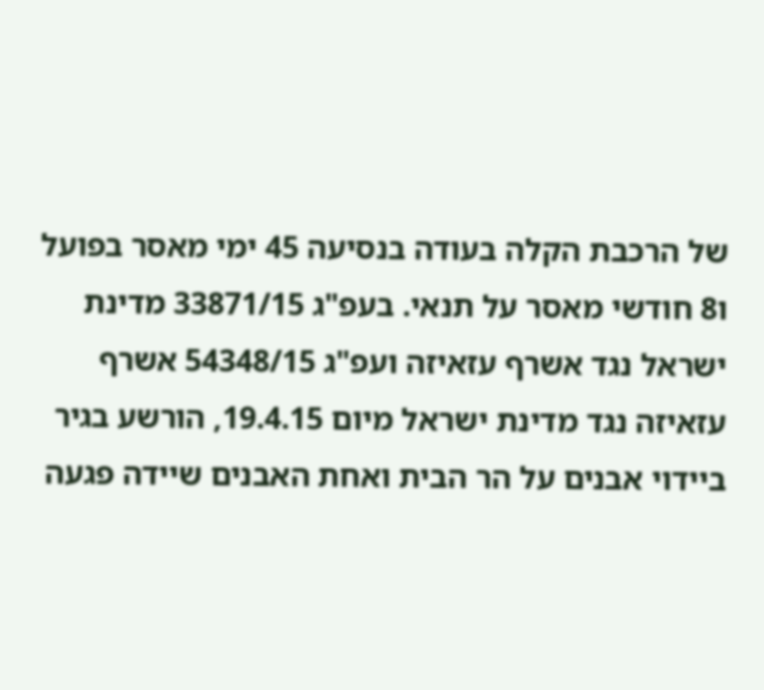של הרכבת הקלה בעודה בנסיעה 45 ימי מאסר בפועל ו8 חודשי מאסר על תנאי. בעפ"ג 33871/15 מדינת ישראל נגד אשרף עזאיזה ועפ"ג 54348/15 אשרף עזאיזה נגד מדינת ישראל מיום 19.4.15, הורשע בגיר ביידוי אבנים על הר הבית ואחת האבנים שיידה פגעה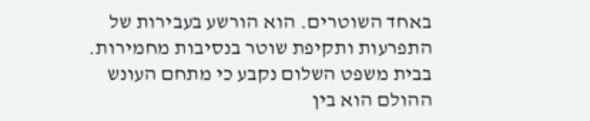באחד השוטרים. הוא הורשע בעבירות של התפרעות ותקיפת שוטר בנסיבות מחמירות. בבית משפט השלום נקבע כי מתחם העונש ההולם הוא בין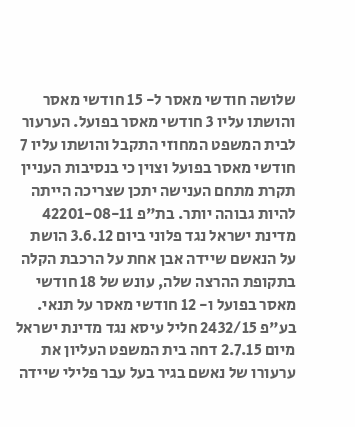שלושה חודשי מאסר ל- 15 חודשי מאסר והושתו עליו 3 חודשי מאסר בפועל. הערעור לבית המשפט המחוזי התקבל והושתו עליו 7 חודשי מאסר בפועל וצוין כי בנסיבות העניין תקרת מתחם הענישה יתכן שצריכה הייתה להיות גבוהה יותר. בת"פ 42201-08-11 מדינת ישראל נגד פלוני ביום 3.6.12 הושת על הנאשם שיידה אבן אחת על הרכבת הקלה בתקופת ההרצה שלה, עונש של 18 חודשי מאסר בפועל ו- 12 חודשי מאסר על תנאי. בע"פ 2432/15 חליל עיסא נגד מדינת ישראל מיום 2.7.15 דחה בית המשפט העליון את ערעורו של נאשם בגיר בעל עבר פלילי שיידה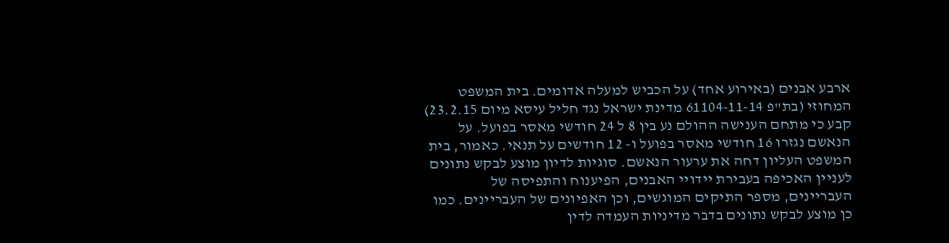ארבע אבנים (באירוע אחד) על הכביש למעלה אדומים. בית המשפט המחוזי (בת"פ 61104-11-14 מדינת ישראל נגד חליל עיסא מיום 23.2.15) קבע כי מתחם הענישה ההולם נע בין 8 ל 24 חודשי מאסר בפועל. על הנאשם נגזרו 16 חודשי מאסר בפועל ו- 12 חודשים על תנאי. כאמור, בית המשפט העליון דחה את ערעור הנאשם. סוגיות לדיון מוצע לבקש נתונים לעניין האכיפה בעבירת יידויי האבנים, הפיענוח והתפיסה של העבריינים, מספר התיקים המוגשים, וכן האפיונים של העבריינים. כמו כן מוצע לבקש נתונים בדבר מדיניות העמדה לדין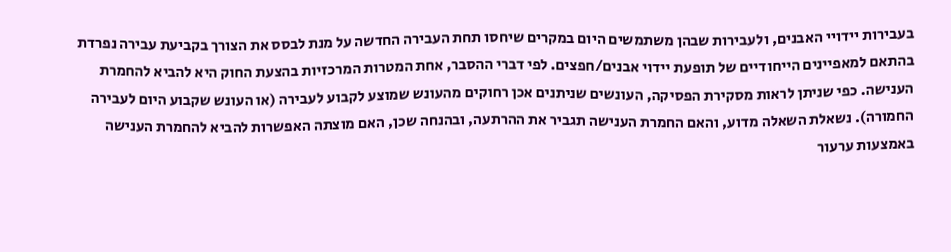בעבירות יידויי האבנים, ולעבירות שבהן משתמשים היום במקרים שיחסו תחת העבירה החדשה על מנת לבסס את הצורך בקביעת עבירה נפרדת בהתאם למאפיינים הייחודיים של תופעת יידוי אבנים/חפצים. לפי דברי ההסבר, אחת המטרות המרכזיות בהצעת החוק היא להביא להחמרת הענישה. כפי שניתן לראות מסקירת הפסיקה, העונשים שניתנים אכן רחוקים מהעונש שמוצע לקבוע לעבירה (או העונש שקבוע היום לעבירה החמורה). נשאלת השאלה מדוע, והאם החמרת הענישה תגביר את ההרתעה, ובהנחה שכן, האם מוצתה האפשרות להביא להחמרת הענישה באמצעות ערעור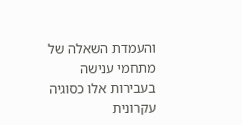והעמדת השאלה של מתחמי ענישה בעבירות אלו כסוגיה עקרונית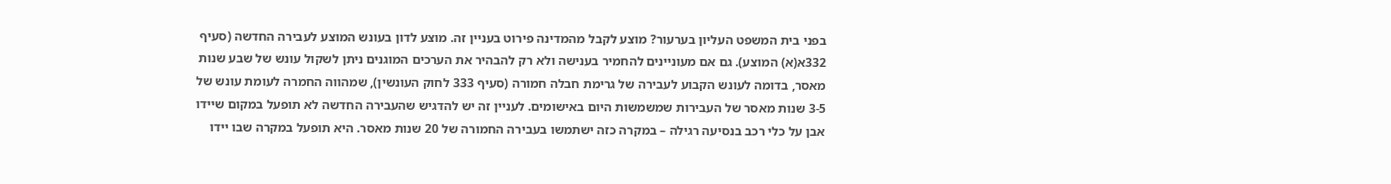בפני בית המשפט העליון בערעור? מוצע לקבל מהמדינה פירוט בעניין זה. מוצע לדון בעונש המוצע לעבירה החדשה (סעיף 332א(א) המוצע). גם אם מעוניינים להחמיר בענישה ולא רק להבהיר את הערכים המוגנים ניתן לשקול עונש של שבע שנות מאסר, בדומה לעונש הקבוע לעבירה של גרימת חבלה חמורה (סעיף 333 לחוק העונשין), שמהווה החמרה לעומת עונש של 3-5 שנות מאסר של העבירות שמשמשות היום באישומים. לעניין זה יש להדגיש שהעבירה החדשה לא תופעל במקום שיידו אבן על כלי רכב בנסיעה רגילה – במקרה כזה ישתמשו בעבירה החמורה של 20 שנות מאסר. היא תופעל במקרה שבו יידו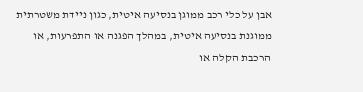אבן על כלי רכב ממוגן בנסיעה איטית, כגון ניידת משטרתית ממוגנת בנסיעה איטית, במהלך הפגנה או התפרעות, או הרכבת הקלה או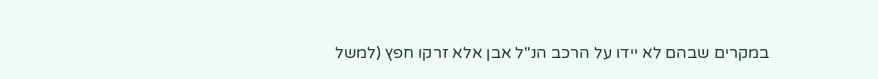במקרים שבהם לא יידו על הרכב הנ"ל אבן אלא זרקו חפץ (למשל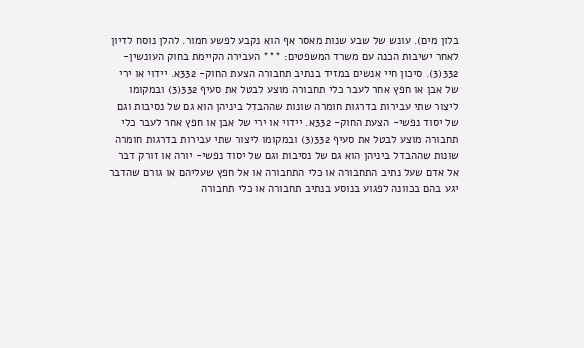בלון מים). עונש של שבע שנות מאסר אף הוא נקבע לפשע חמור. להלן נוסח לדיון לאחר ישיבות הכנה עם משרד המשפטים: *** העבירה הקיימת בחוק העונשין- 332(3). סיכון חיי אנשים במזיד בנתיב תחבורה הצעת החוק- 332א. יידוי או ירי של אבן או חפץ אחר לעבר כלי תחבורה מוצע לבטל את סעיף 332(3) ובמקומו ליצור שתי עבירות בדרגות חומרה שונות שההבדל ביניהן הוא גם של נסיבות וגם של יסוד נפשי- הצעת החוק- 332א. יידוי או ירי של אבן או חפץ אחר לעבר כלי תחבורה מוצע לבטל את סעיף 332(3) ובמקומו ליצור שתי עבירות בדרגות חומרה שונות שההבדל ביניהן הוא גם של נסיבות וגם של יסוד נפשי- יורה או זורק דבר אל אדם שעל נתיב התחבורה או כלי התחבורה או אל חפץ שעליהם או גורם שהדבר יגע בהם בכוונה לפגוע בנוסע בנתיב תחבורה או כלי תחבורה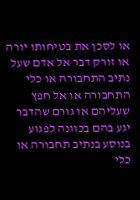או לסכן את בטיחותו יורה או זורק דבר אל אדם שעל נתיב התחבורה או כלי התחבורה או אל חפץ שעליהם או גורם שהדבר יגע בהם בכוונה לפגוע בנוסע בנתיב תחבורה או כלי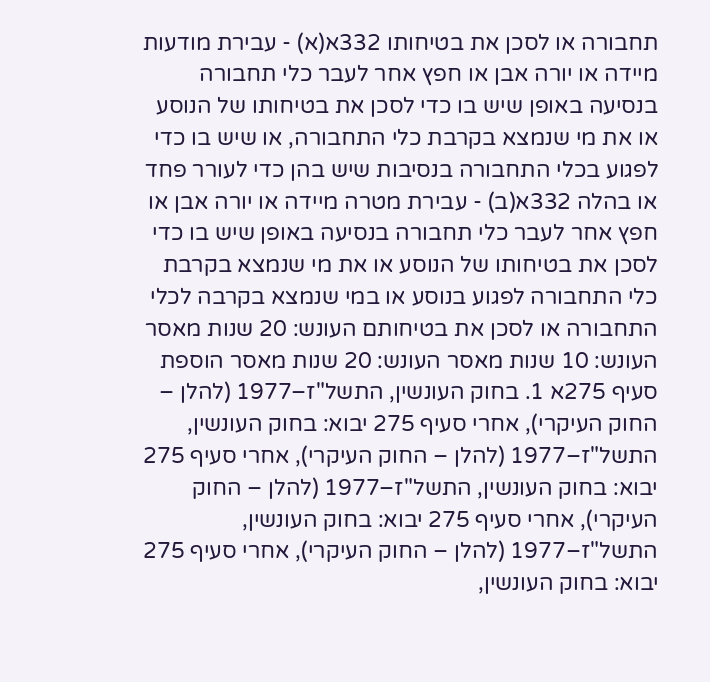תחבורה או לסכן את בטיחותו 332א(א) - עבירת מודעות מיידה או יורה אבן או חפץ אחר לעבר כלי תחבורה בנסיעה באופן שיש בו כדי לסכן את בטיחותו של הנוסע או את מי שנמצא בקרבת כלי התחבורה, או שיש בו כדי לפגוע בכלי התחבורה בנסיבות שיש בהן כדי לעורר פחד או בהלה 332א(ב) - עבירת מטרה מיידה או יורה אבן או חפץ אחר לעבר כלי תחבורה בנסיעה באופן שיש בו כדי לסכן את בטיחותו של הנוסע או את מי שנמצא בקרבת כלי התחבורה לפגוע בנוסע או במי שנמצא בקרבה לכלי התחבורה או לסכן את בטיחותם העונש: 20 שנות מאסר העונש: 10 שנות מאסר העונש: 20 שנות מאסר הוספת סעיף 275א 1. בחוק העונשין, התשל"ז–1977 (להלן – החוק העיקרי), אחרי סעיף 275 יבוא: בחוק העונשין, התשל"ז–1977 (להלן – החוק העיקרי), אחרי סעיף 275 יבוא: בחוק העונשין, התשל"ז–1977 (להלן – החוק העיקרי), אחרי סעיף 275 יבוא: בחוק העונשין, התשל"ז–1977 (להלן – החוק העיקרי), אחרי סעיף 275 יבוא: בחוק העונשין,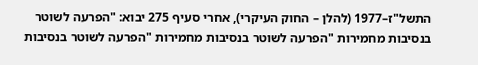התשל"ז–1977 (להלן – החוק העיקרי), אחרי סעיף 275 יבוא: "הפרעה לשוטר בנסיבות מחמירות "הפרעה לשוטר בנסיבות מחמירות "הפרעה לשוטר בנסיבות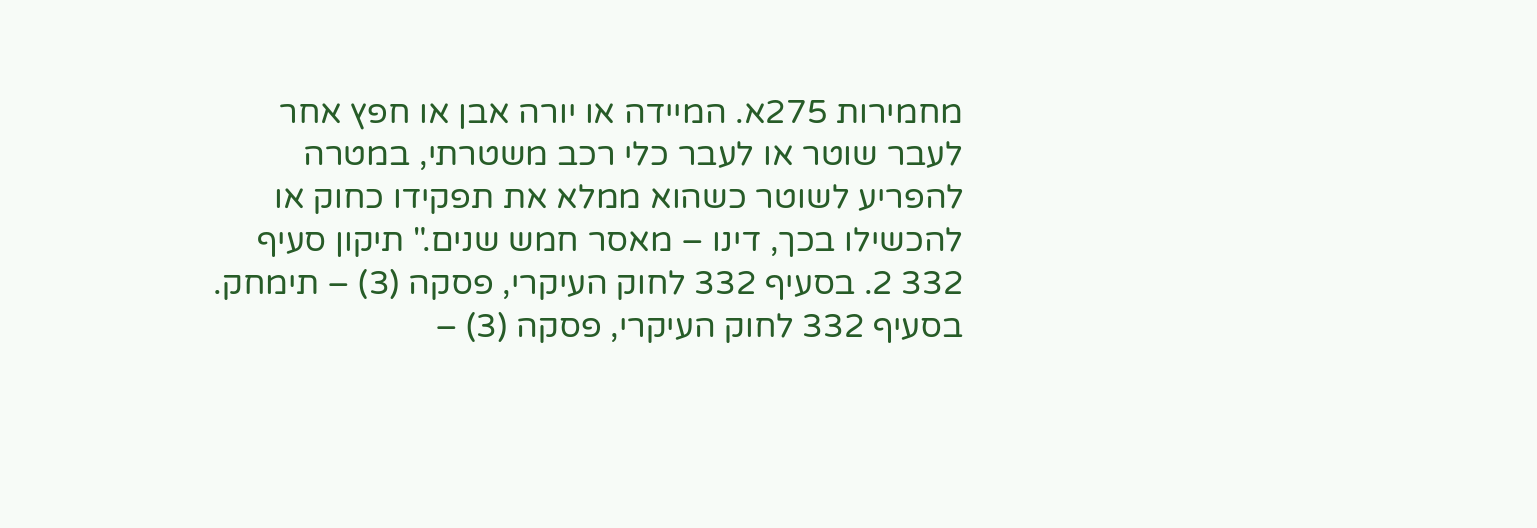מחמירות 275א. המיידה או יורה אבן או חפץ אחר לעבר שוטר או לעבר כלי רכב משטרתי, במטרה להפריע לשוטר כשהוא ממלא את תפקידו כחוק או להכשילו בכך, דינו – מאסר חמש שנים." תיקון סעיף 332 2. בסעיף 332 לחוק העיקרי, פסקה (3) – תימחק. בסעיף 332 לחוק העיקרי, פסקה (3) –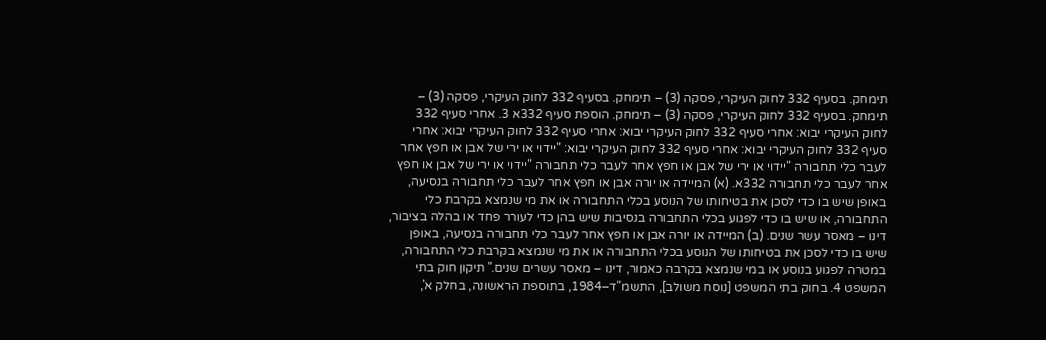תימחק. בסעיף 332 לחוק העיקרי, פסקה (3) – תימחק. בסעיף 332 לחוק העיקרי, פסקה (3) – תימחק. בסעיף 332 לחוק העיקרי, פסקה (3) – תימחק. הוספת סעיף 332א 3. אחרי סעיף 332 לחוק העיקרי יבוא: אחרי סעיף 332 לחוק העיקרי יבוא: אחרי סעיף 332 לחוק העיקרי יבוא: אחרי סעיף 332 לחוק העיקרי יבוא: אחרי סעיף 332 לחוק העיקרי יבוא: "יידוי או ירי של אבן או חפץ אחר לעבר כלי תחבורה "יידוי או ירי של אבן או חפץ אחר לעבר כלי תחבורה "יידוי או ירי של אבן או חפץ אחר לעבר כלי תחבורה 332א. (א) המיידה או יורה אבן או חפץ אחר לעבר כלי תחבורה בנסיעה, באופן שיש בו כדי לסכן את בטיחותו של הנוסע בכלי התחבורה או את מי שנמצא בקרבת כלי התחבורה, או שיש בו כדי לפגוע בכלי התחבורה בנסיבות שיש בהן כדי לעורר פחד או בהלה בציבור, דינו – מאסר עשר שנים. (ב) המיידה או יורה אבן או חפץ אחר לעבר כלי תחבורה בנסיעה, באופן שיש בו כדי לסכן את בטיחותו של הנוסע בכלי התחבורה או את מי שנמצא בקרבת כלי התחבורה, במטרה לפגוע בנוסע או במי שנמצא בקרבה כאמור, דינו – מאסר עשרים שנים." תיקון חוק בתי המשפט 4. בחוק בתי המשפט [נוסח משולב], התשמ"ד–1984, בתוספת הראשונה, בחלק א',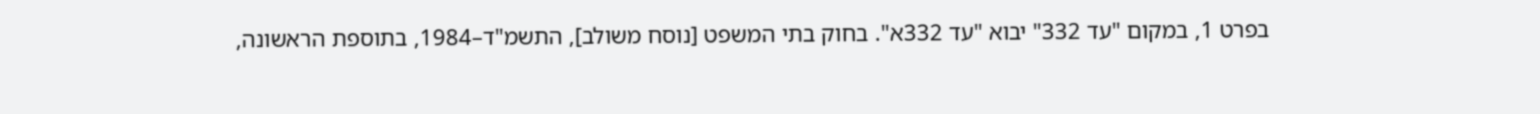בפרט 1, במקום "עד 332" יבוא "עד 332א". בחוק בתי המשפט [נוסח משולב], התשמ"ד–1984, בתוספת הראשונה,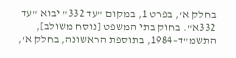בחלק א', בפרט 1, במקום "עד 332" יבוא "עד 332א". בחוק בתי המשפט [נוסח משולב], התשמ"ד–1984, בתוספת הראשונה, בחלק א',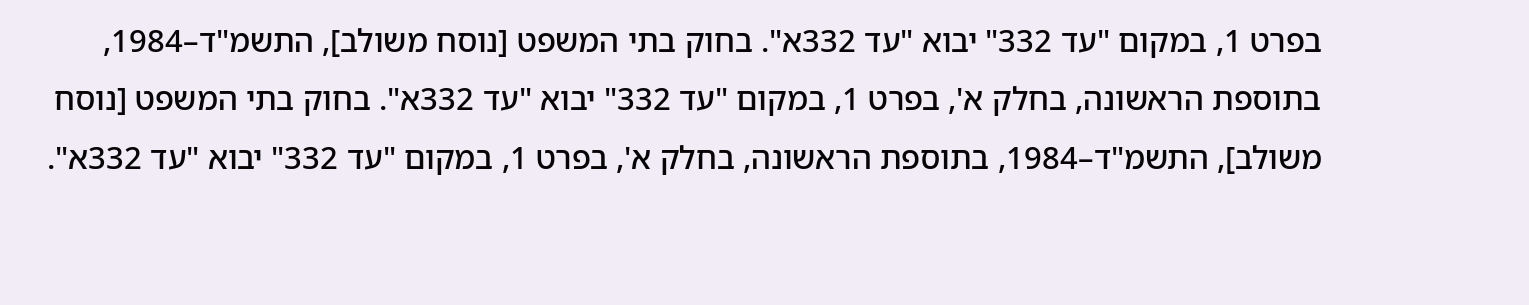בפרט 1, במקום "עד 332" יבוא "עד 332א". בחוק בתי המשפט [נוסח משולב], התשמ"ד–1984, בתוספת הראשונה, בחלק א', בפרט 1, במקום "עד 332" יבוא "עד 332א". בחוק בתי המשפט [נוסח משולב], התשמ"ד–1984, בתוספת הראשונה, בחלק א', בפרט 1, במקום "עד 332" יבוא "עד 332א".